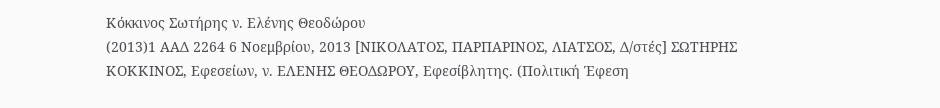Κόκκινος Σωτήρης ν. Ελένης Θεοδώρου
(2013)1 ΑΑΔ 2264 6 Νοεμβρίου, 2013 [ΝΙΚΟΛΑΤΟΣ, ΠΑΡΠΑΡΙΝΟΣ, ΛΙΑΤΣΟΣ, Δ/στές] ΣΩΤΗΡΗΣ ΚΟΚΚΙΝΟΣ, Εφεσείων, ν. ΕΛΕΝΗΣ ΘΕΟΔΩΡΟΥ, Εφεσίβλητης. (Πολιτική Έφεση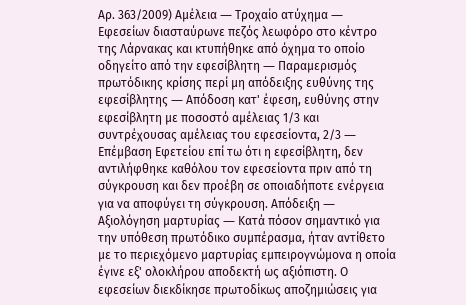Αρ. 363/2009) Αμέλεια ― Τροχαίο ατύχημα ― Εφεσείων διασταύρωνε πεζός λεωφόρο στο κέντρο της Λάρνακας και κτυπήθηκε από όχημα το οποίο οδηγείτο από την εφεσίβλητη ― Παραμερισμός πρωτόδικης κρίσης περί μη απόδειξης ευθύνης της εφεσίβλητης ― Απόδοση κατ' έφεση, ευθύνης στην εφεσίβλητη με ποσοστό αμέλειας 1/3 και συντρέχουσας αμέλειας του εφεσείοντα, 2/3 ― Επέμβαση Εφετείου επί τω ότι η εφεσίβλητη, δεν αντιλήφθηκε καθόλου τον εφεσείοντα πριν από τη σύγκρουση και δεν προέβη σε οποιαδήποτε ενέργεια για να αποφύγει τη σύγκρουση. Απόδειξη ― Αξιολόγηση μαρτυρίας ― Κατά πόσον σημαντικό για την υπόθεση πρωτόδικο συμπέρασμα, ήταν αντίθετο με το περιεχόμενο μαρτυρίας εμπειρογνώμονα η οποία έγινε εξ' ολοκλήρου αποδεκτή ως αξιόπιστη. Ο εφεσείων διεκδίκησε πρωτοδίκως αποζημιώσεις για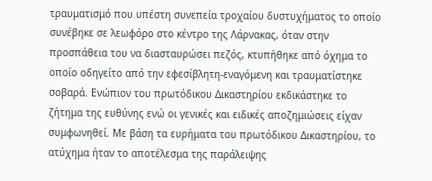τραυματισμό που υπέστη συνεπεία τροχαίου δυστυχήματος το οποίο συνέβηκε σε λεωφόρο στο κέντρο της Λάρνακας, όταν στην προσπάθεια του να διασταυρώσει πεζός, κτυπήθηκε από όχημα το οποίο οδηγείτο από την εφεσίβλητη-εναγόμενη και τραυματίστηκε σοβαρά. Ενώπιον του πρωτόδικου Δικαστηρίου εκδικάστηκε το ζήτημα της ευθύνης ενώ οι γενικές και ειδικές αποζημιώσεις είχαν συμφωνηθεί. Με βάση τα ευρήματα του πρωτόδικου Δικαστηρίου, το ατύχημα ήταν το αποτέλεσμα της παράλειψης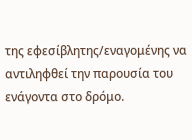της εφεσίβλητης/εναγομένης να αντιληφθεί την παρουσία του ενάγοντα στο δρόμο.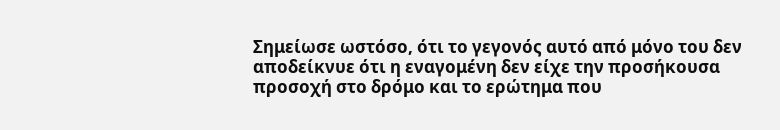Σημείωσε ωστόσο, ότι το γεγονός αυτό από μόνο του δεν αποδείκνυε ότι η εναγομένη δεν είχε την προσήκουσα προσοχή στο δρόμο και το ερώτημα που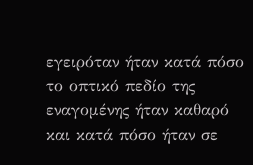εγειρόταν ήταν κατά πόσο το οπτικό πεδίο της εναγομένης ήταν καθαρό και κατά πόσο ήταν σε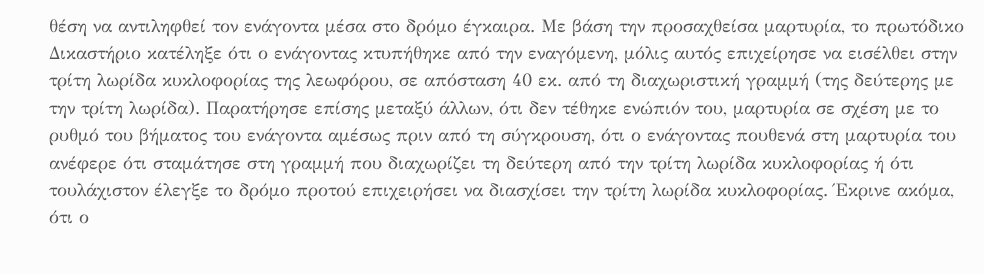θέση να αντιληφθεί τον ενάγοντα μέσα στο δρόμο έγκαιρα. Με βάση την προσαχθείσα μαρτυρία, το πρωτόδικο Δικαστήριο κατέληξε ότι ο ενάγοντας κτυπήθηκε από την εναγόμενη, μόλις αυτός επιχείρησε να εισέλθει στην τρίτη λωρίδα κυκλοφορίας της λεωφόρου, σε απόσταση 40 εκ. από τη διαχωριστική γραμμή (της δεύτερης με την τρίτη λωρίδα). Παρατήρησε επίσης μεταξύ άλλων, ότι δεν τέθηκε ενώπιόν του, μαρτυρία σε σχέση με το ρυθμό του βήματος του ενάγοντα αμέσως πριν από τη σύγκρουση, ότι ο ενάγοντας πουθενά στη μαρτυρία του ανέφερε ότι σταμάτησε στη γραμμή που διαχωρίζει τη δεύτερη από την τρίτη λωρίδα κυκλοφορίας ή ότι τουλάχιστον έλεγξε το δρόμο προτού επιχειρήσει να διασχίσει την τρίτη λωρίδα κυκλοφορίας. Έκρινε ακόμα, ότι ο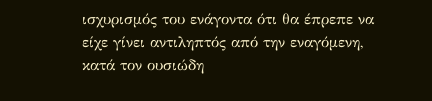ισχυρισμός του ενάγοντα ότι θα έπρεπε να είχε γίνει αντιληπτός από την εναγόμενη, κατά τον ουσιώδη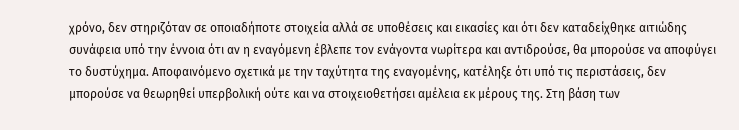χρόνο, δεν στηριζόταν σε οποιαδήποτε στοιχεία αλλά σε υποθέσεις και εικασίες και ότι δεν καταδείχθηκε αιτιώδης συνάφεια υπό την έννοια ότι αν η εναγόμενη έβλεπε τον ενάγοντα νωρίτερα και αντιδρούσε, θα μπορούσε να αποφύγει το δυστύχημα. Αποφαινόμενο σχετικά με την ταχύτητα της εναγομένης, κατέληξε ότι υπό τις περιστάσεις, δεν μπορούσε να θεωρηθεί υπερβολική ούτε και να στοιχειοθετήσει αμέλεια εκ μέρους της. Στη βάση των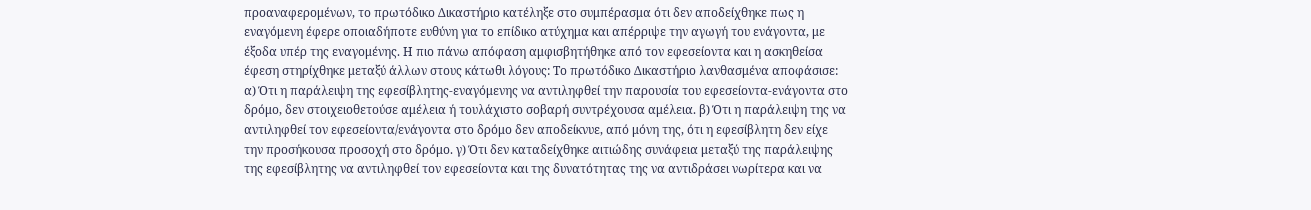προαναφερομένων, το πρωτόδικο Δικαστήριο κατέληξε στο συμπέρασμα ότι δεν αποδείχθηκε πως η εναγόμενη έφερε οποιαδήποτε ευθύνη για το επίδικο ατύχημα και απέρριψε την αγωγή του ενάγοντα, με έξοδα υπέρ της εναγομένης. Η πιο πάνω απόφαση αμφισβητήθηκε από τον εφεσείοντα και η ασκηθείσα έφεση στηρίχθηκε μεταξύ άλλων στους κάτωθι λόγους: Το πρωτόδικο Δικαστήριο λανθασμένα αποφάσισε: α) Ότι η παράλειψη της εφεσίβλητης-εναγόμενης να αντιληφθεί την παρουσία του εφεσείοντα-ενάγοντα στο δρόμο, δεν στοιχειοθετούσε αμέλεια ή τουλάχιστο σοβαρή συντρέχουσα αμέλεια. β) Ότι η παράλειψη της να αντιληφθεί τον εφεσείοντα/ενάγοντα στο δρόμο δεν αποδείκνυε, από μόνη της, ότι η εφεσίβλητη δεν είχε την προσήκουσα προσοχή στο δρόμο. γ) Ότι δεν καταδείχθηκε αιτιώδης συνάφεια μεταξύ της παράλειψης της εφεσίβλητης να αντιληφθεί τον εφεσείοντα και της δυνατότητας της να αντιδράσει νωρίτερα και να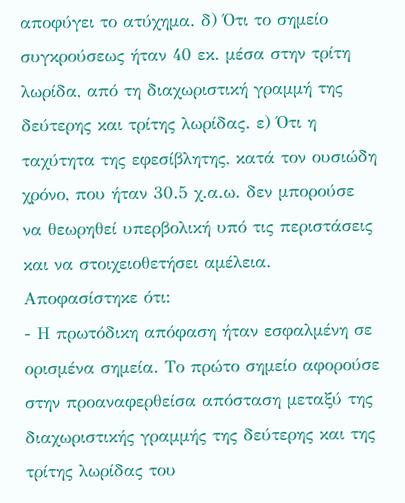αποφύγει το ατύχημα. δ) Ότι το σημείο συγκρούσεως ήταν 40 εκ. μέσα στην τρίτη λωρίδα, από τη διαχωριστική γραμμή της δεύτερης και τρίτης λωρίδας. ε) Ότι η ταχύτητα της εφεσίβλητης, κατά τον ουσιώδη χρόνο, που ήταν 30.5 χ.α.ω. δεν μπορούσε να θεωρηθεί υπερβολική υπό τις περιστάσεις και να στοιχειοθετήσει αμέλεια. Αποφασίστηκε ότι:
- Η πρωτόδικη απόφαση ήταν εσφαλμένη σε ορισμένα σημεία. Το πρώτο σημείο αφορούσε στην προαναφερθείσα απόσταση μεταξύ της διαχωριστικής γραμμής της δεύτερης και της τρίτης λωρίδας του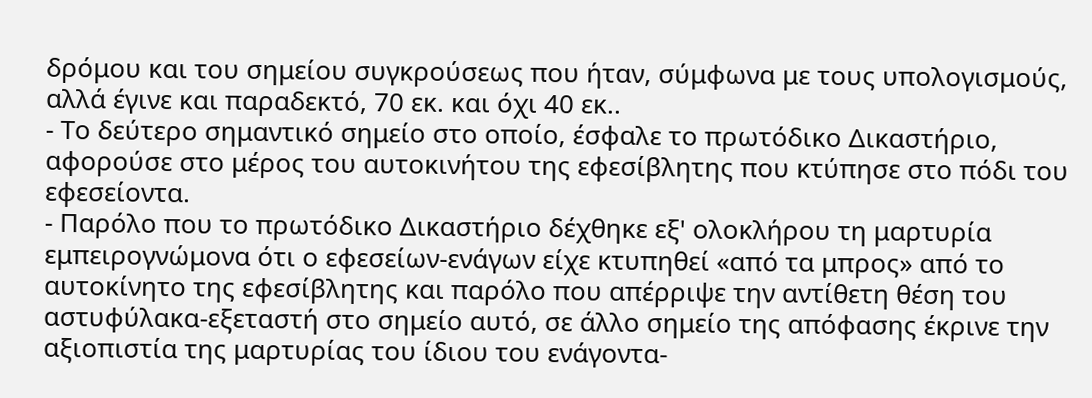δρόμου και του σημείου συγκρούσεως που ήταν, σύμφωνα με τους υπολογισμούς, αλλά έγινε και παραδεκτό, 70 εκ. και όχι 40 εκ..
- Το δεύτερο σημαντικό σημείο στο οποίο, έσφαλε το πρωτόδικο Δικαστήριο, αφορούσε στο μέρος του αυτοκινήτου της εφεσίβλητης που κτύπησε στο πόδι του εφεσείοντα.
- Παρόλο που το πρωτόδικο Δικαστήριο δέχθηκε εξ' ολοκλήρου τη μαρτυρία εμπειρογνώμονα ότι ο εφεσείων-ενάγων είχε κτυπηθεί «από τα μπρος» από το αυτοκίνητο της εφεσίβλητης και παρόλο που απέρριψε την αντίθετη θέση του αστυφύλακα-εξεταστή στο σημείο αυτό, σε άλλο σημείο της απόφασης έκρινε την αξιοπιστία της μαρτυρίας του ίδιου του ενάγοντα-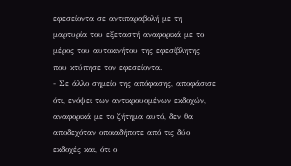εφεσείοντα σε αντιπαραβολή με τη μαρτυρία του εξεταστή αναφορικά με το μέρος του αυτοκινήτου της εφεσίβλητης που κτύπησε τον εφεσείοντα.
- Σε άλλο σημείο της απόφασης, αποφάσισε ότι, ενόψει των αντικρουομένων εκδοχών, αναφορικά με το ζήτημα αυτό, δεν θα αποδεχόταν οποιαδήποτε από τις δύο εκδοχές και, ότι ο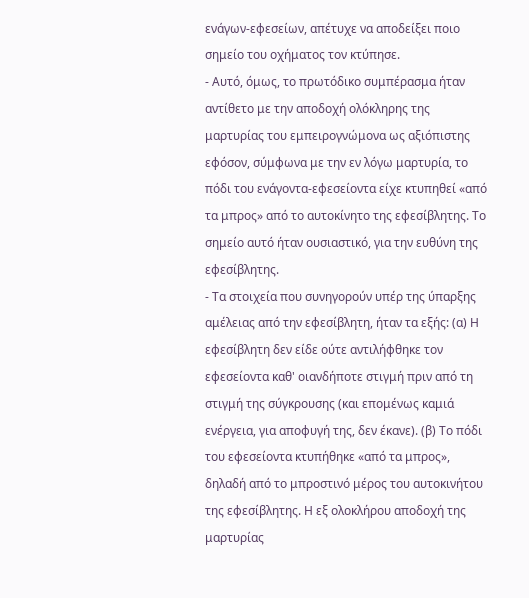ενάγων-εφεσείων, απέτυχε να αποδείξει ποιο σημείο του οχήματος τον κτύπησε.
- Αυτό, όμως, το πρωτόδικο συμπέρασμα ήταν αντίθετο με την αποδοχή ολόκληρης της μαρτυρίας του εμπειρογνώμονα ως αξιόπιστης εφόσον, σύμφωνα με την εν λόγω μαρτυρία, το πόδι του ενάγοντα-εφεσείοντα είχε κτυπηθεί «από τα μπρος» από το αυτοκίνητο της εφεσίβλητης. Το σημείο αυτό ήταν ουσιαστικό, για την ευθύνη της εφεσίβλητης.
- Τα στοιχεία που συνηγορούν υπέρ της ύπαρξης αμέλειας από την εφεσίβλητη, ήταν τα εξής: (α) Η εφεσίβλητη δεν είδε ούτε αντιλήφθηκε τον εφεσείοντα καθ' οιανδήποτε στιγμή πριν από τη στιγμή της σύγκρουσης (και επομένως καμιά ενέργεια, για αποφυγή της, δεν έκανε). (β) Το πόδι του εφεσείοντα κτυπήθηκε «από τα μπρος», δηλαδή από το μπροστινό μέρος του αυτοκινήτου της εφεσίβλητης. Η εξ ολοκλήρου αποδοχή της μαρτυρίας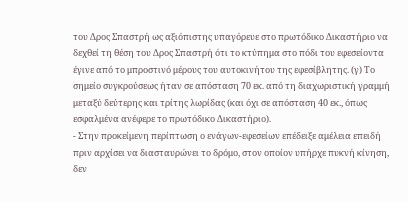του Δρος Σπαστρή ως αξιόπιστης υπαγόρευε στο πρωτόδικο Δικαστήριο να δεχθεί τη θέση του Δρος Σπαστρή ότι το κτύπημα στο πόδι του εφεσείοντα έγινε από το μπροστινό μέρους του αυτοκινήτου της εφεσίβλητης. (γ) Το σημείο συγκρούσεως ήταν σε απόσταση 70 εκ. από τη διαχωριστική γραμμή μεταξύ δεύτερης και τρίτης λωρίδας (και όχι σε απόσταση 40 εκ., όπως εσφαλμένα ανέφερε το πρωτόδικο Δικαστήριο).
- Στην προκείμενη περίπτωση ο ενάγων-εφεσείων επέδειξε αμέλεια επειδή πριν αρχίσει να διασταυρώνει το δρόμο, στον οποίον υπήρχε πυκνή κίνηση, δεν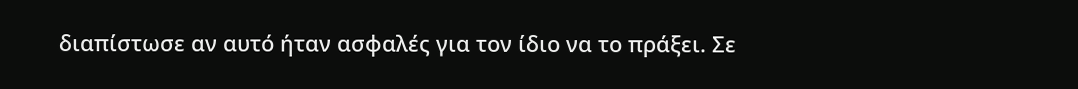διαπίστωσε αν αυτό ήταν ασφαλές για τον ίδιο να το πράξει. Σε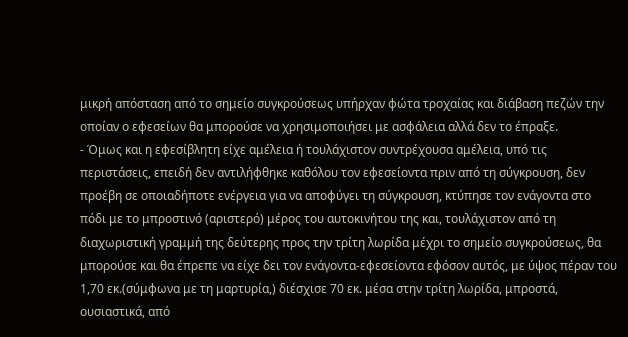μικρή απόσταση από το σημείο συγκρούσεως υπήρχαν φώτα τροχαίας και διάβαση πεζών την οποίαν ο εφεσείων θα μπορούσε να χρησιμοποιήσει με ασφάλεια αλλά δεν το έπραξε.
- Όμως και η εφεσίβλητη είχε αμέλεια ή τουλάχιστον συντρέχουσα αμέλεια, υπό τις περιστάσεις, επειδή δεν αντιλήφθηκε καθόλου τον εφεσείοντα πριν από τη σύγκρουση, δεν προέβη σε οποιαδήποτε ενέργεια για να αποφύγει τη σύγκρουση, κτύπησε τον ενάγοντα στο πόδι με το μπροστινό (αριστερό) μέρος του αυτοκινήτου της και, τουλάχιστον από τη διαχωριστική γραμμή της δεύτερης προς την τρίτη λωρίδα μέχρι το σημείο συγκρούσεως, θα μπορούσε και θα έπρεπε να είχε δει τον ενάγοντα-εφεσείοντα εφόσον αυτός, με ύψος πέραν του 1,70 εκ.(σύμφωνα με τη μαρτυρία,) διέσχισε 70 εκ. μέσα στην τρίτη λωρίδα, μπροστά, ουσιαστικά, από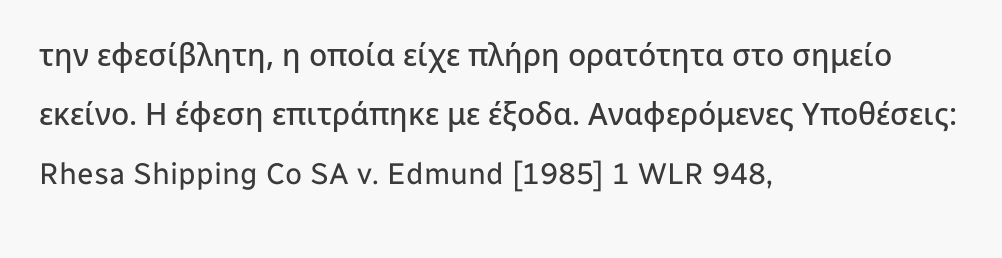την εφεσίβλητη, η οποία είχε πλήρη ορατότητα στο σημείο εκείνο. Η έφεση επιτράπηκε με έξοδα. Αναφερόμενες Υποθέσεις: Rhesa Shipping Co SA v. Edmund [1985] 1 WLR 948,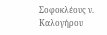Σοφοκλέους ν. Καλογήρου